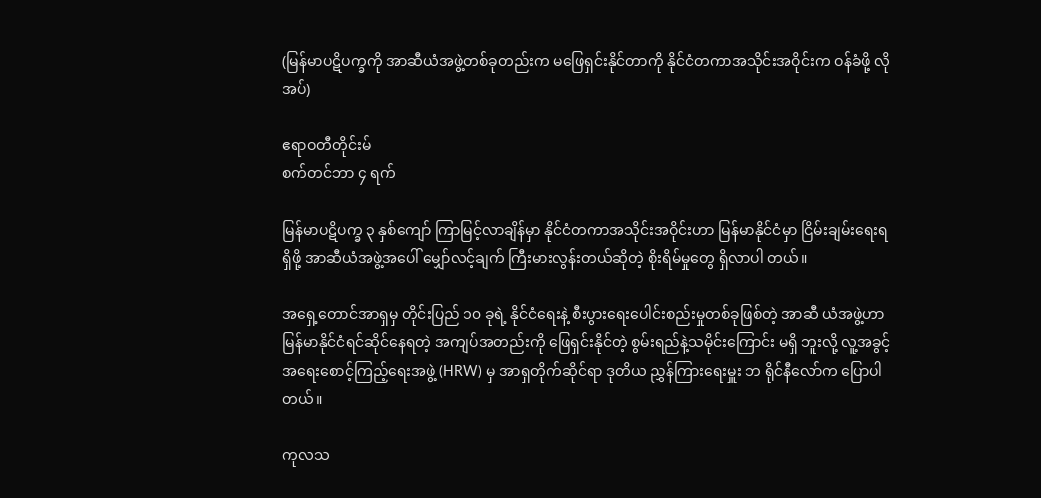(မြန်မာပဋိပက္ခကို အာဆီယံအဖွဲ့တစ်ခုတည်းက မဖြေရှင်းနိုင်တာကို နိုင်ငံတကာအသိုင်းအဝိုင်းက ဝန်ခံဖို့ လိုအပ်)

ဧရာဝတီတိုင်းမ်
စက်တင်ဘာ ၄ ရက်

မြန်မာပဋိပက္ခ ၃ နှစ်ကျော် ကြာမြင့်လာချိန်မှာ နိုင်ငံတကာအသိုင်းအဝိုင်းဟာ မြန်မာနိုင်ငံမှာ ငြိမ်းချမ်းရေးရရှိဖို့ အာဆီယံအဖွဲ့အပေါ် မျှော်လင့်ချက် ကြီးမားလွန်းတယ်ဆိုတဲ့ စိုးရိမ်မှုတွေ ရှိလာပါ တယ်။

အရှေ့တောင်အာရှမှ တိုင်းပြည် ၁၀ ခုရဲ့ နိုင်ငံရေးနဲ့ စီးပွားရေးပေါင်းစည်းမှုတစ်ခုဖြစ်တဲ့ အာဆီ ယံအဖွဲ့ဟာ မြန်မာနိုင်ငံရင်ဆိုင်နေရတဲ့ အကျပ်အတည်းကို ဖြေရှင်းနိုင်တဲ့ စွမ်းရည်နဲ့သမိုင်းကြောင်း မရှိ ဘူးလို့ လူ့အခွင့်အရေးစောင့်ကြည့်ရေးအဖွဲ့ (HRW) မှ အာရှတိုက်ဆိုင်ရာ ဒုတိယ ညွှန်ကြားရေးမှူး ဘ ရိုင်နီလော်က ပြောပါတယ်။

ကုလသ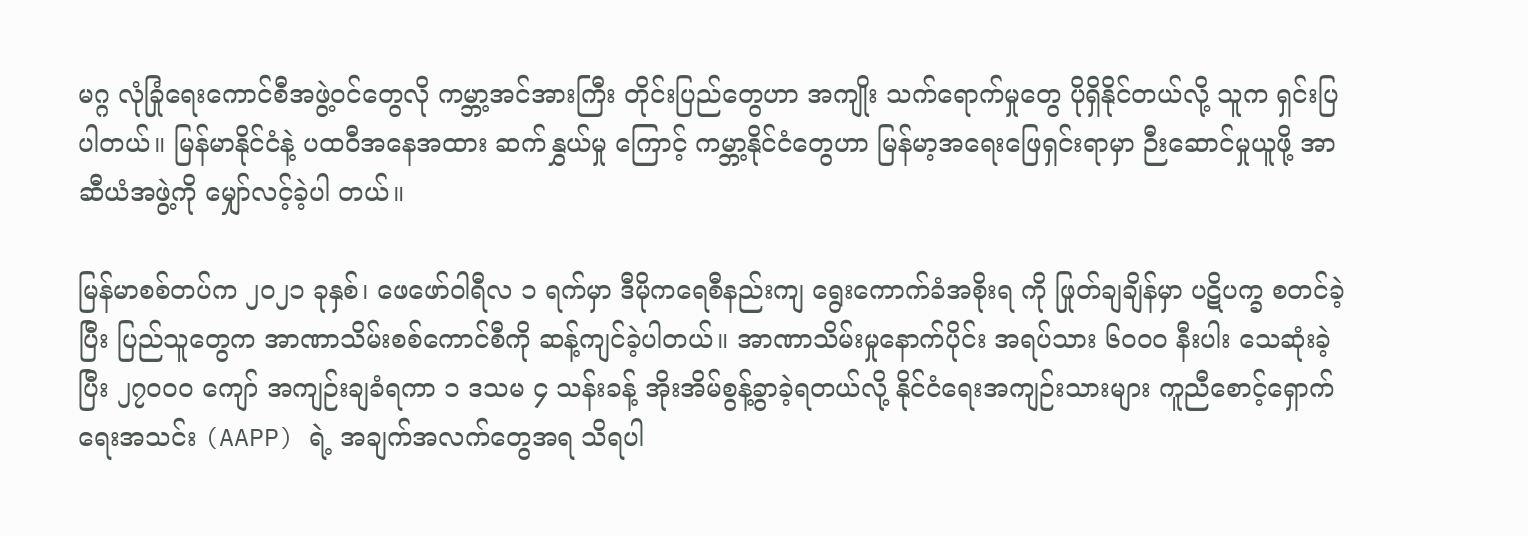မဂ္ဂ လုံခြုံရေးကောင်စီအဖွဲ့ဝင်တွေလို ကမ္ဘာ့အင်အားကြီး တိုင်းပြည်တွေဟာ အကျိုး သက်ရောက်မှုတွေ ပိုရှိနိုင်တယ်လို့ သူက ရှင်းပြပါတယ်။ မြန်မာနိုင်ငံနဲ့ ပထဝီအနေအထား ဆက်နွှယ်မှု ကြောင့် ကမ္ဘာ့နိုင်ငံတွေဟာ မြန်မာ့အရေးဖြေရှင်းရာမှာ ဉီးဆောင်မှုယူဖို့ အာဆီယံအဖွဲ့ကို မျှော်လင့်ခဲ့ပါ တယ်။

မြန်မာစစ်တပ်က ၂၀၂၁ ခုနှစ်၊ ဖေဖော်ဝါရီလ ၁ ရက်မှာ ဒီမိုကရေစီနည်းကျ ရွေးကောက်ခံအစိုးရ ကို ဖြုတ်ချချိန်မှာ ပဋိပက္ခ စတင်ခဲ့ပြီး ပြည်သူတွေက အာဏာသိမ်းစစ်ကောင်စီကို ဆန့်ကျင်ခဲ့ပါတယ်။ အာဏာသိမ်းမှုနောက်ပိုင်း အရပ်သား ၆၀၀၀ နီးပါး သေဆုံးခဲ့ပြီး ၂၇၀၀၀ ကျော် အကျဉ်းချခံရကာ ၁ ဒသမ ၄ သန်းခန့် အိုးအိမ်စွန့်ခွာခဲ့ရတယ်လို့ နိုင်ငံရေးအကျဉ်းသားများ ကူညီစောင့်ရှောက်ရေးအသင်း (AAPP) ရဲ့ အချက်အလက်တွေအရ သိရပါ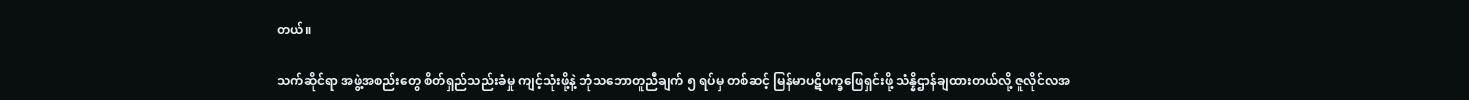တယ်။

သက်ဆိုင်ရာ အဖွဲ့အစည်းတွေ စိတ်ရှည်သည်းခံမှု ကျင့်သုံးဖို့နဲ့ ဘုံသဘောတူညီချက် ၅ ရပ်မှ တစ်ဆင့် မြန်မာပဋိပက္ခဖြေရှင်းဖို့ သံန္နိဌာန်ချထားတယ်လို့ ဇူလိုင်လအ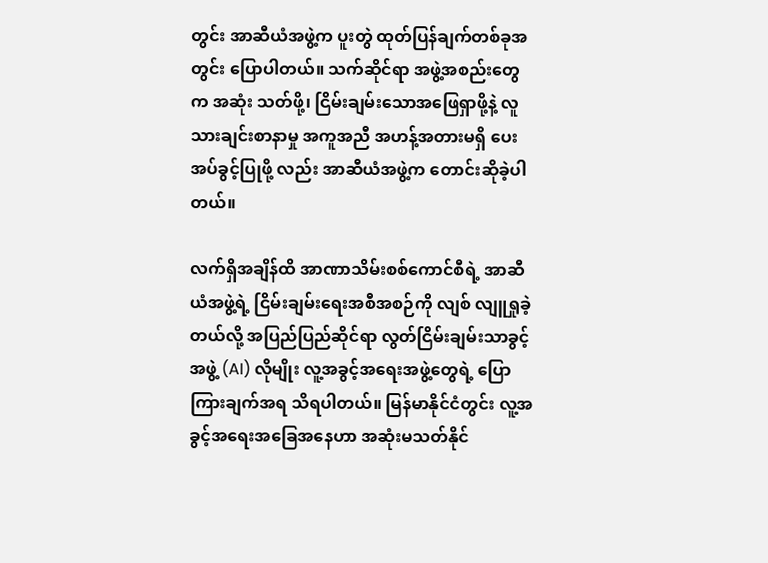တွင်း အာဆီယံအဖွဲ့က ပူးတွဲ ထုတ်ပြန်ချက်တစ်ခုအတွင်း ပြောပါတယ်။ သက်ဆိုင်ရာ အဖွဲ့အစည်းတွေက အဆုံး သတ်ဖို့၊ ငြိမ်းချမ်းသောအဖြေရှာဖို့နဲ့ လူသားချင်းစာနာမှု အကူအညီ အဟန့်အတားမရှိ ပေးအပ်ခွင့်ပြုဖို့ လည်း အာဆီယံအဖွဲ့က တောင်းဆိုခဲ့ပါတယ်။

လက်ရှိအချိန်ထိ အာဏာသိမ်းစစ်ကောင်စီရဲ့ အာဆီယံအဖွဲ့ရဲ့ ငြိမ်းချမ်းရေးအစီအစဉ်ကို လျစ် လျူရှုခဲ့တယ်လို့ အပြည်ပြည်ဆိုင်ရာ လွတ်ငြိမ်းချမ်းသာခွင့်အဖွဲ့ (AI) လိုမျိုး လူ့အခွင့်အရေးအဖွဲ့တွေရဲ့ ပြောကြားချက်အရ သိရပါတယ်။ မြန်မာနိုင်ငံတွင်း လူ့အခွင့်အရေးအခြေအနေဟာ အဆုံးမသတ်နိုင်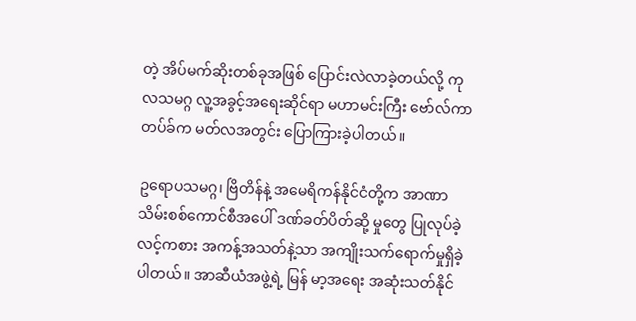တဲ့ အိပ်မက်ဆိုးတစ်ခုအဖြစ် ပြောင်းလဲလာခဲ့တယ်လို့ ကုလသမဂ္ဂ လူ့အခွင့်အရေးဆိုင်ရာ မဟာမင်းကြီး ဗော်လ်ကာတပ်ခ်က မတ်လအတွင်း ပြောကြားခဲ့ပါတယ်။

ဥရောပသမဂ္ဂ၊ ဗြိတိန်နဲ့ အမေရိကန်နိုင်ငံတို့က အာဏာသိမ်းစစ်ကောင်စီအပေါ် ဒဏ်ခတ်ပိတ်ဆို့ မှုတွေ ပြုလုပ်ခဲ့လင့်ကစား အကန့်အသတ်နဲ့သာ အကျိုးသက်ရောက်မှုရှိခဲ့ပါတယ်။ အာဆီယံအဖွဲ့ရဲ့ မြန် မာ့အရေး အဆုံးသတ်နိုင်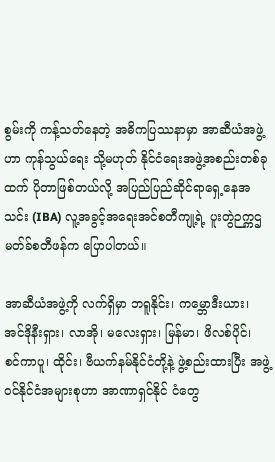စွမ်းကို ကန့်သတ်နေတဲ့ အဓိကပြဿနာမှာ အာဆီယံအဖွဲ့ဟာ ကုန်သွယ်ရေး သို့မဟုတ် နိုင်ငံရေးအဖွဲ့အစည်းတစ်ခုထက် ပိုတာဖြစ်တယ်လို့ အပြည်ပြည်ဆိုင်ရာရှေ့နေအသင်း (IBA) လူ့အခွင့်အရေးအင်စတီကျု့ရဲ့ ပူးတွဲဉက္ကဌ မတ်ခ်စတီဖန်က ပြောပါတယ်။

အာဆီယံအဖွဲ့ကို လက်ရှိမှာ ဘရူနိုင်း၊ ကမ္ဘောဒီးယား၊ အင်ဒိုနီးရှား၊ လာအို၊ မလေးရှား၊ မြန်မာ၊ ဖိလစ်ပိုင်၊ စင်ကာပူ၊ ထိုင်း၊ ဗီယက်နမ်နိုင်ငံတို့နဲ့ ဖွဲ့စည်းထားပြီး အဖွဲ့ဝင်နိုင်ငံအများစုဟာ အာဏာရှင်နိုင် ငံတွေ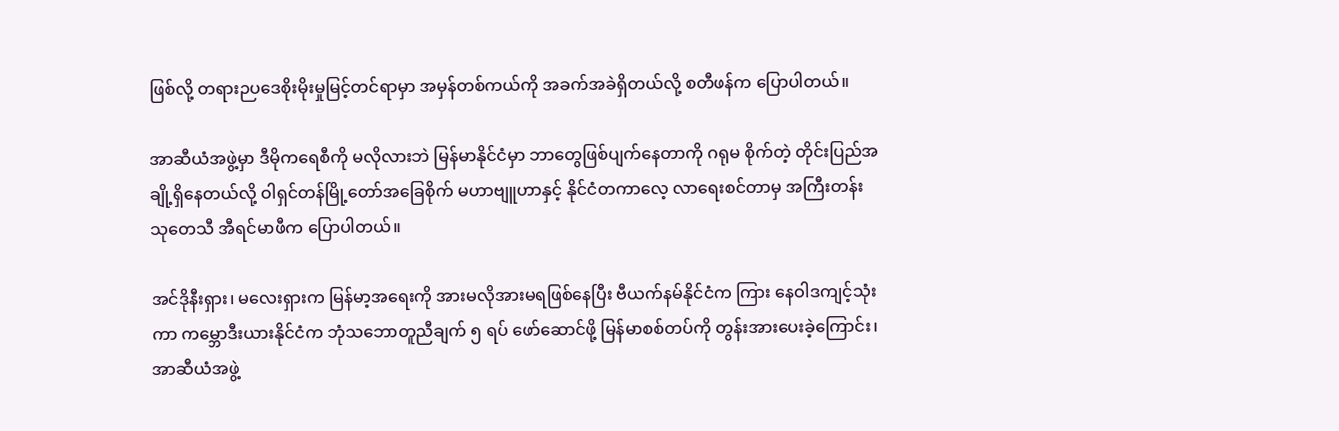ဖြစ်လို့ တရားဉပဒေစိုးမိုးမှုမြင့်တင်ရာမှာ အမှန်တစ်ကယ်ကို အခက်အခဲရှိတယ်လို့ စတီဖန်က ပြောပါတယ်။

အာဆီယံအဖွဲ့မှာ ဒီမိုကရေစီကို မလိုလားဘဲ မြန်မာနိုင်ငံမှာ ဘာတွေဖြစ်ပျက်နေတာကို ဂရုမ စိုက်တဲ့ တိုင်းပြည်အချို့ရှိနေတယ်လို့ ဝါရှင်တန်မြို့တော်အခြေစိုက် မဟာဗျူဟာနှင့် နိုင်ငံတကာလေ့ လာရေးစင်တာမှ အကြီးတန်းသုတေသီ အီရင်မာဖီက ပြောပါတယ်။

အင်ဒိုနီးရှား၊ မလေးရှားက မြန်မာ့အရေးကို အားမလိုအားမရဖြစ်နေပြီး ဗီယက်နမ်နိုင်ငံက ကြား နေဝါဒကျင့်သုံးကာ ကမ္ဘောဒီးယားနိုင်ငံက ဘုံသဘောတူညီချက် ၅ ရပ် ဖော်ဆောင်ဖို့ မြန်မာစစ်တပ်ကို တွန်းအားပေးခဲ့ကြောင်း၊ အာဆီယံအဖွဲ့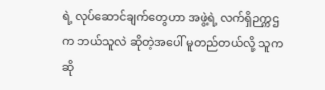ရဲ့ လုပ်ဆောင်ချက်တွေဟာ အဖွဲ့ရဲ့ လက်ရှိဉက္ကဌက ဘယ်သူလဲ ဆိုတဲ့အပေါ် မူတည်တယ်လို့ သူက ဆို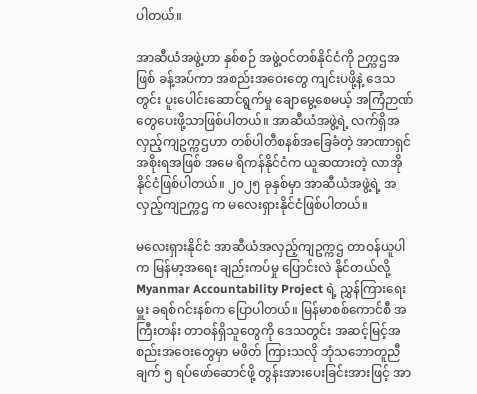ပါတယ်။

အာဆီယံအဖွဲ့ဟာ နှစ်စဉ် အဖွဲ့ဝင်တစ်နိုင်ငံကို ဉက္ကဌအဖြစ် ခန့်အပ်ကာ အစည်းအဝေးတွေ ကျင်းပဖို့နဲ့ ဒေသတွင်း ပူးပေါင်းဆောင်ရွက်မှု ချောမွေ့စေမယ့် အကြံဉာဏ်တွေပေးဖို့သာဖြစ်ပါတယ်။ အာဆီယံအဖွဲ့ရဲ့ လက်ရှိအလှည့်ကျဥက္ကဌဟာ တစ်ပါတီစနစ်အခြေခံတဲ့ အာဏာရှင်အစိုးရအဖြစ် အမေ ရိကန်နိုင်ငံက ယူဆထားတဲ့ လာအိုနိုင်ငံဖြစ်ပါတယ်။ ၂၀၂၅ ခုနှစ်မှာ အာဆီယံအဖွဲ့ရဲ့ အလှည့်ကျဉက္ကဌ က မလေးရှားနိုင်ငံဖြစ်ပါတယ်။

မလေးရှားနိုင်ငံ အာဆီယံအလှည့်ကျဥက္ကဌ တာဝန်ယူပါက မြန်မာ့အရေး ချည်းကပ်မှု ပြောင်းလဲ နိုင်တယ်လို့ Myanmar Accountability Project ရဲ့ ညွှန်ကြားရေးမှူး ခရစ်ဂင်းနစ်က ပြောပါတယ်။ မြန်မာစစ်ကောင်စီ အကြီးတန်း တာဝန်ရှိသူတွေကို ဒေသတွင်း အဆင့်မြင့်အစည်းအဝေးတွေမှာ မဖိတ် ကြားသလို ဘုံသဘောတူညီချက် ၅ ရပ်ဖော်ဆောင်ဖို့ တွန်းအားပေးခြင်းအားဖြင့် အာ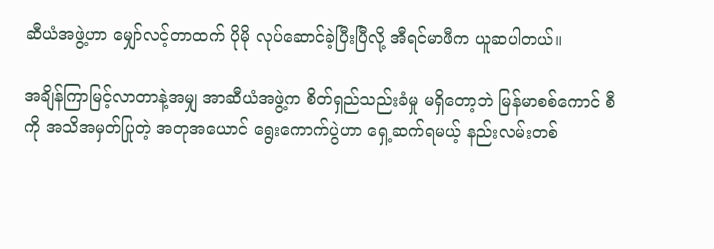ဆီယံအဖွဲ့ဟာ မျှော်လင့်တာထက် ပိုမို လုပ်ဆောင်ခဲ့ပြီးပြီလို့ အီရင်မာဖီက ယူဆပါတယ်။

အချိန်ကြာမြင့်လာတာနဲ့အမျှ အာဆီယံအဖွဲ့က စိတ်ရှည်သည်းခံမှု မရှိတော့ဘဲ မြန်မာစစ်ကောင် စီကို အသိအမှတ်ပြုတဲ့ အတုအယောင် ရွေးကောက်ပွဲဟာ ရှေ့ဆက်ရမယ့် နည်းလမ်းတစ်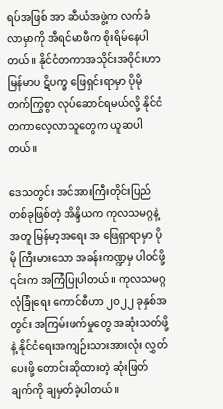ရပ်အဖြစ် အာ ဆီယံအဖွဲ့က လက်ခံလာမှာကို အီရင်မာဖီက စိုးရိမ်နေပါတယ်။ နိုင်ငံတကာအသိုင်းအဝိုင်းဟာ မြန်မာပ ဋိပက္ခ ဖြေရှင်းရာမှာ ပိုမို တက်ကြွစွာ လုပ်ဆောင်ရမယ်လို့ နိုင်ငံတကာလေ့လာသူတွေက ယူဆပါတယ်။

ဒေသတွင်း အင်အားကြီးတိုင်းပြည်တစ်ခုဖြစ်တဲ့ အိန္ဒိယက ကုလသမဂ္ဂနဲ့အတူ မြန်မာ့အရေး အ ဖြေရှာရာမှာ ပိုမို ကြီးမားသော အခန်းကဏ္ဍမှ ပါဝင်ဖို့ ၎င်းက အကြံပြုပါတယ်။ ကုလသမဂ္ဂ လုံခြုံရေး ကောင်စီဟာ ၂၀၂၂ ခုနှစ်အတွင်း အကြမ်းဖက်မှုတွေ အဆုံးသတ်ဖို့နဲ့ နိုင်ငံရေးအကျဉ်းသားအားလုံး လွှတ်ပေးဖို့ တောင်းဆိုထားတဲ့ ဆုံးဖြတ်ချက်ကို ချမှတ်ခဲ့ပါတယ်။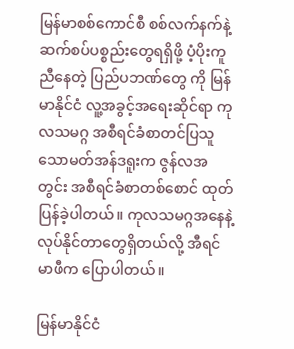မြန်မာစစ်ကောင်စီ စစ်လက်နက်နဲ့ ဆက်စပ်ပစ္စည်းတွေရရှိဖို့ ပံ့ပိုးကူညီနေတဲ့ ပြည်ပဘဏ်တွေ ကို မြန်မာနိုင်ငံ လူ့အခွင့်အရေးဆိုင်ရာ ကုလသမဂ္ဂ အစီရင်ခံစာတင်ပြသူ သောမတ်အန်ဒရူးက ဇွန်လအ တွင်း အစီရင်ခံစာတစ်စောင် ထုတ်ပြန်ခဲ့ပါတယ်။ ကုလသမဂ္ဂအနေနဲ့ လုပ်နိုင်တာတွေရှိတယ်လို့ အီရင် မာဖီက ပြောပါတယ်။

မြန်မာနိုင်ငံ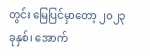တွင်း မြေပြင်မှာတော့ ၂၀၂၃ ခုနှစ်၊ အောက်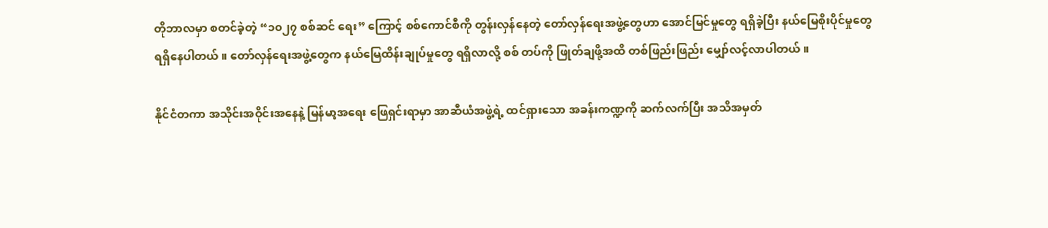တိုဘာလမှာ စတင်ခဲ့တဲ့ “၁၀၂၇ စစ်ဆင် ရေး” ကြောင့် စစ်ကောင်စီကို တွန်းလှန်နေတဲ့ တော်လှန်ရေးအဖွဲ့တွေဟာ အောင်မြင်မှုတွေ ရရှိခဲ့ပြီး နယ်မြေစိုးပိုင်မှုတွေ ရရှိနေပါတယ်။ တော်လှန်ရေးအဖွဲ့တွေက နယ်မြေထိန်းချုပ်မှုတွေ ရရှိလာလို့ စစ် တပ်ကို ဖြုတ်ချဖို့အထိ တစ်ဖြည်းဖြည်း မျှော်လင့်လာပါတယ်။

နိုင်ငံတကာ အသိုင်းအဝိုင်းအနေနဲ့ မြန်မာ့အရေး ဖြေရှင်းရာမှာ အာဆီယံအဖွဲ့ရဲ့ ထင်ရှားသော အခန်းကဏ္ဍကို ဆက်လက်ပြီး အသိအမှတ်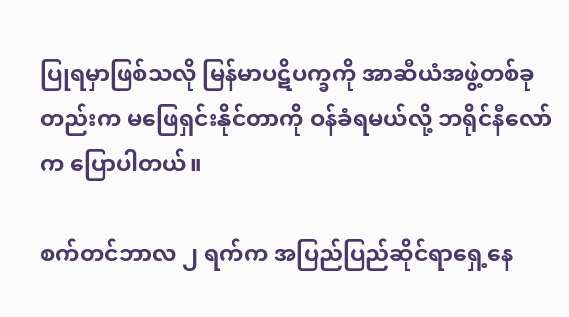ပြုရမှာဖြစ်သလို မြန်မာပဋိပက္ခကို အာဆီယံအဖွဲ့တစ်ခု တည်းက မဖြေရှင်းနိုင်တာကို ဝန်ခံရမယ်လို့ ဘရိုင်နီလော်က ပြောပါတယ်။

စက်တင်ဘာလ ၂ ရက်က အပြည်ပြည်ဆိုင်ရာရှေ့နေ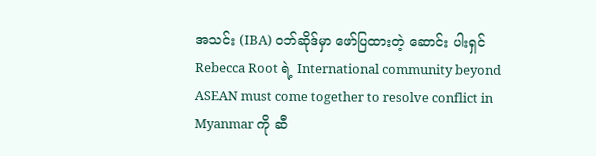အသင်း (IBA) ဝဘ်ဆိုဒ်မှာ ဖော်ပြထားတဲ့ ဆောင်း ပါးရှင် Rebecca Root ရဲ့ International community beyond ASEAN must come together to resolve conflict in Myanmar ကို ဆီ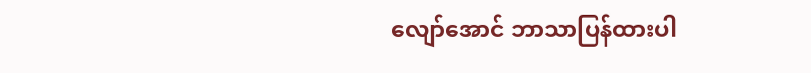လျော်အောင် ဘာသာပြန်ထားပါ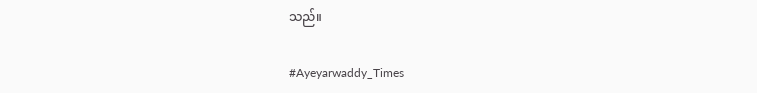သည်။

#Ayeyarwaddy_Times